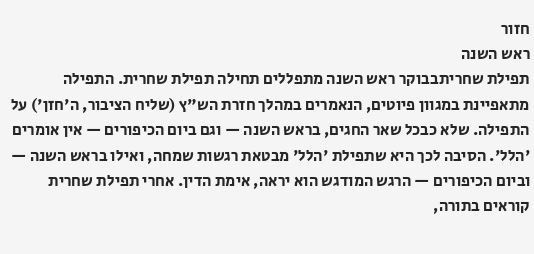חזור
ראש השנה
תפילת שחריתבבוקר ראש השנה מתפללים תחילה תפילת שחרית. התפילה מתאפיינת במגוון פיוטים, הנאמרים במהלך חזרת הש"ץ (שליח הציבור, ה'חזן') על התפילה. שלא כבכל שאר החגים, בראש השנה — וגם ביום הכיפורים — אין אומרים 'הלל'. הסיבה לכך היא שתפילת 'הלל' מבטאת רגשות שמחה, ואילו בראש השנה — וביום הכיפורים — הרגש המודגש הוא יראה, אימת הדין. אחרי תפילת שחרית קוראים בתורה,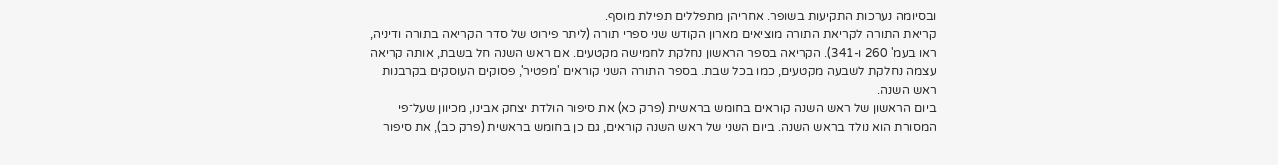ובסיומה נערכות התקיעות בשופר. אחריהן מתפללים תפילת מוסף.
קריאת התורה לקריאת התורה מוציאים מארון הקודש שני ספרי תורה (ליתר פירוט של סדר הקריאה בתורה ודיניה, ראו בעמ' 260 ו-341). הקריאה בספר הראשון נחלקת לחמישה מקטעים. אם ראש השנה חל בשבת, אותה קריאה עצמה נחלקת לשבעה מקטעים, כמו בכל שבת. בספר התורה השני קוראים 'מפטיר', פסוקים העוסקים בקרבנות ראש השנה.
ביום הראשון של ראש השנה קוראים בחומש בראשית (פרק כא) את סיפור הוּלדת יצחק אבינו, מכיוון שעל־פי המסורת הוא נולד בראש השנה. ביום השני של ראש השנה קוראים, גם כן בחומש בראשית (פרק כב), את סיפור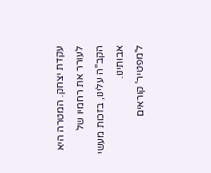עקדת יצחק. המטרה היא לעורר את רחמיו של הקב"ה עלינו, בזכות מעשי אבותינו.
ל'מפטיר' קוראים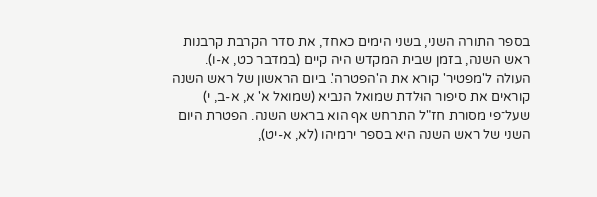בספר התורה השני, בשני הימים כאחד, את סדר הקרבת קרבנות ראש השנה, בזמן שבית המקדש היה קיים (במדבר כט, א-ו).
העולה ל'מפטיר' קורא את ה'הפטרה'. ביום הראשון של ראש השנה קוראים את סיפור הוּלדת שמואל הנביא (שמואל א' א, א-ב, י) שעל־פי מסורת חז"ל התרחש אף הוא בראש השנה. הפטרת היום השני של ראש השנה היא בספר ירמיהו (לא, א-יט),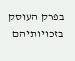בפרק העוסק בזכויותיהם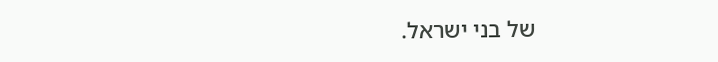של בני ישראל.